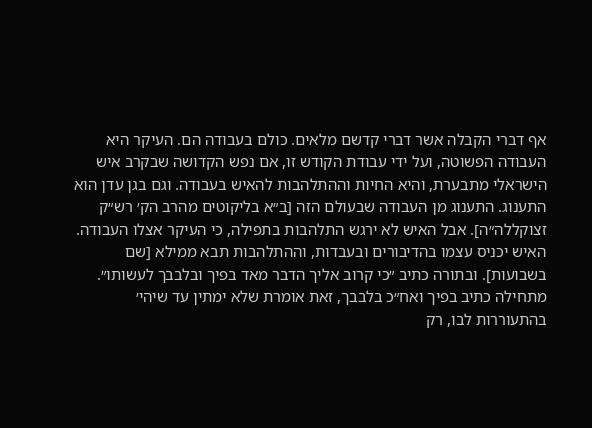אף דברי הקבלה אשר דברי קדשם מלאים. כולם בעבודה הם. העיקר היא העבודה הפשוטה, ועל ידי עבודת הקודש זו, אם נפש הקדושה שבקרב איש הישראלי מתבערת, והיא החיות וההתלהבות להאיש בעבודה. וגם בגן עדן הוא התענוג. התענוג מן העבודה שבעולם הזה [ב״א בליקוטים מהרב הק׳ רש״ק זצוקללה״ה]. אבל האיש לא ירגש התלהבות בתפילה, כי העיקר אצלו העבודה. האיש יכניס עצמו בהדיבורים ובעבדות, וההתלהבות תבא ממילא [שם בשבועות]. ובתורה כתיב ״כי קרוב אליך הדבר מאד בפיך ובלבבך לעשותו״. מתחילה כתיב בפיך ואח״כ בלבבך, זאת אומרת שלא ימתין עד שיהי׳ בהתעוררות לבו, רק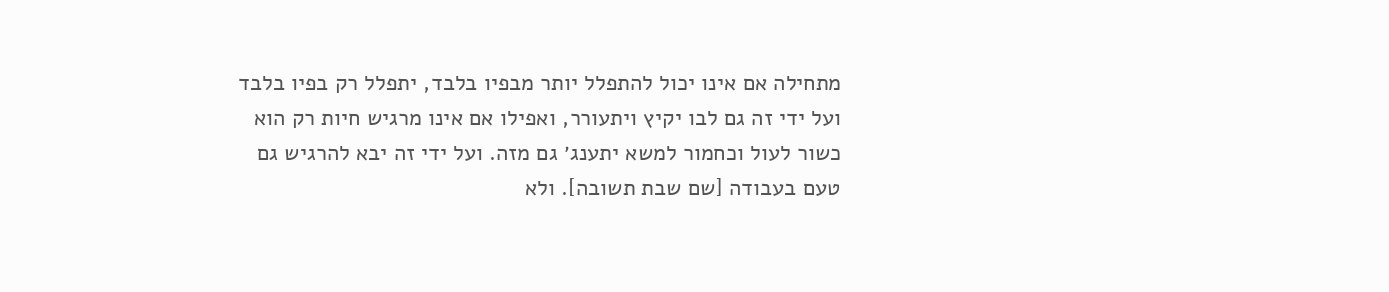מתחילה אם אינו יכול להתפלל יותר מבפיו בלבד, יתפלל רק בפיו בלבד ועל ידי זה גם לבו יקיץ ויתעורר, ואפילו אם אינו מרגיש חיות רק הוא כשור לעול וכחמור למשא יתענג׳ גם מזה. ועל ידי זה יבא להרגיש גם טעם בעבודה [שם שבת תשובה]. ולא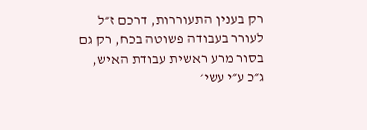רק בענין התעוררות, דרכם ז״ל לעורר בעבודה פשוטה בכח, רק גם בסור מרע ראשית עבודת האיש, ג״כ ע״י עשי׳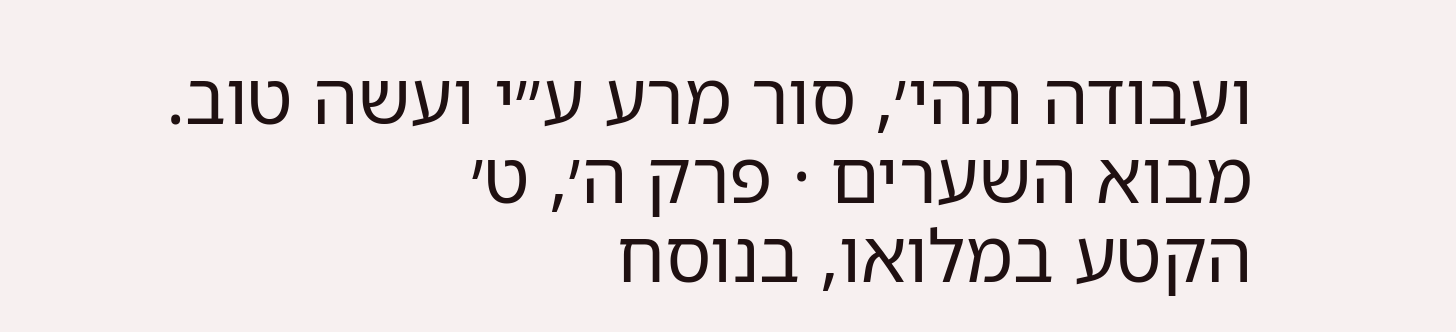ועבודה תהי׳, סור מרע ע״י ועשה טוב.
מבוא השערים · פרק ה׳, ט׳
הקטע במלואו, בנוסח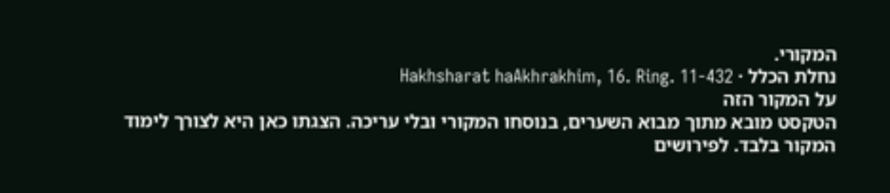המקורי.
נחלת הכלל · Hakhsharat haAkhrakhim, 16. Ring. 11-432
על המקור הזה
הטקסט מובא מתוך מבוא השערים, בנוסחו המקורי ובלי עריכה. הצגתו כאן היא לצורך לימוד המקור בלבד. לפירושים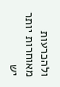ולהכרעות מאוחרות יותר יש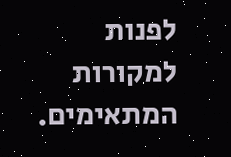לפנות למקורות המתאימים.